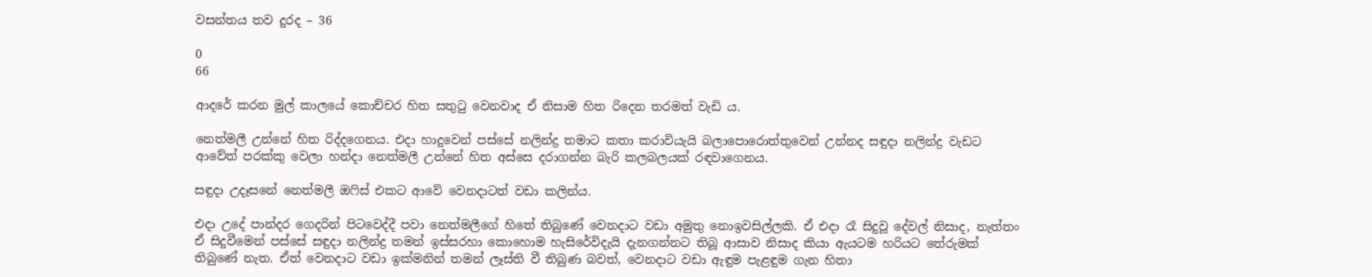වසන්තය තව දුරද – 36

0
66

ආදරේ කරන මුල් කාලයේ කොච්චර හිත සතුටු වෙනවාද ඒ නිසාම හිත රිදෙන තරමත් වැඩි ය.

නෙත්මලී උන්නේ හිත රිද්දගෙනය. එදා හාදුවෙන් පස්සේ නලින්ද්‍ර තමාට කතා කරාවියැයි බලාපොරොත්තුවෙන් උන්නද සඳුදා නලින්ද්‍ර වැඩට ආවේත් පරක්කු වෙලා හන්දා නෙත්මලී උන්නේ හිත අස්සෙ දරාගන්න බැරි කලබලයක් රඳවාගෙනය.

සඳුදා උදෑසනේ නෙත්මලී ඔෆිස් එකට ආවේ වෙනදාටත් වඩා කලින්ය.

එදා උදේ පාන්දර ගෙදරින් පිටවෙද්දී පවා නෙත්මලීගේ හිතේ තිබුණේ වෙනදාට වඩා අමුතු නොඉවසිල්ලකි. ඒ එදා රෑ සිදුවූ දේවල් නිසාද, නැත්තං ඒ සිදුවීමෙන් පස්සේ සඳුදා නලින්ද්‍ර තමන් ඉස්සරහා කොහොම හැසිරේවිදැයි දැනගන්නට තිබූ ආසාව නිසාද කියා ඇයටම හරියට තේරුමක් තිබුණේ නැත. ඒත් වෙනදාට වඩා ඉක්මනින් තමන් ලෑස්ති වී තිබුණ බවත්, වෙනදාට වඩා ඇඳුම පැළඳුම ගැන හිතා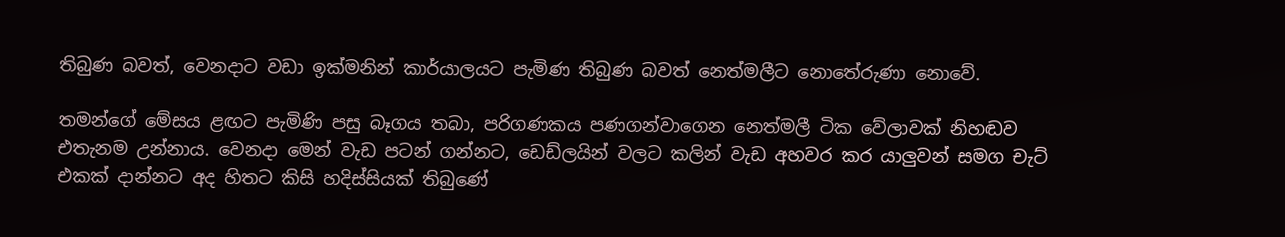තිබුණ බවත්, වෙනදාට වඩා ඉක්මනින් කාර්යාලයට පැමිණ තිබුණ බවත් නෙත්මලීට නොතේරුණා නොවේ.

තමන්ගේ මේසය ළඟට පැමිණි පසු බෑගය තබා, පරිගණකය පණගන්වාගෙන නෙත්මලී ටික වේලාවක් නිහඬව එතැනම උන්නාය. වෙනදා මෙන් වැඩ පටන් ගන්නට, ඩෙඩ්ලයින් වලට කලින් වැඩ අහවර කර යාලුවන් සමග චැට් එකක් දාන්නට අද හිතට කිසි හදිස්සියක් තිබුණේ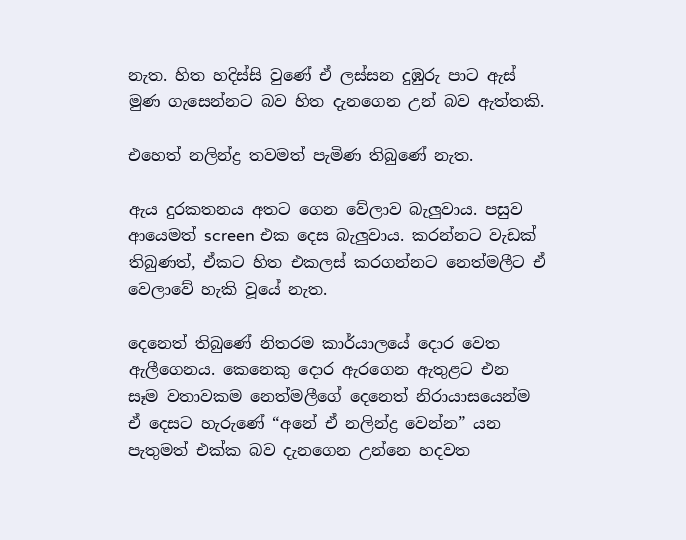නැත. හිත හදිස්සි වුණේ ඒ ලස්සන දුඹුරු පාට ඇස් මුණ ගැසෙන්නට බව හිත දැනගෙන උන් බව ඇත්තකි.

එහෙත් නලින්ද්‍ර තවමත් පැමිණ තිබුණේ නැත.

ඇය දුරකතනය අතට ගෙන වේලාව බැලුවාය. පසුව ආයෙමත් screen එක දෙස බැලුවාය. කරන්නට වැඩක් තිබුණත්, ඒකට හිත එකලස් කරගන්නට නෙත්මලීට ඒ වෙලාවේ හැකි වූයේ නැත.

දෙනෙත් තිබුණේ නිතරම කාර්යාලයේ දොර වෙත ඇලීගෙනය. කෙනෙකු දොර ඇරගෙන ඇතුළට එන සෑම වතාවකම නෙත්මලීගේ දෙනෙත් නිරායාසයෙන්ම ඒ දෙසට හැරුණේ “අනේ ඒ නලින්ද්‍ර වෙන්න” යන පැතුමත් එක්ක බව දැනගෙන උන්නෙ හදවත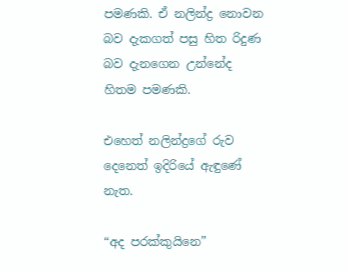පමණකි. ඒ නලින්ද්‍ර නොවන බව දැකගත් පසු හිත රිදුණ බව දැනගෙන උන්නේද හිතම පමණකි.

එහෙත් නලින්ද්‍රගේ රුව දෙනෙත් ඉදිරියේ ඇඳුණේ නැත.

“අද පරක්කුයිනෙ”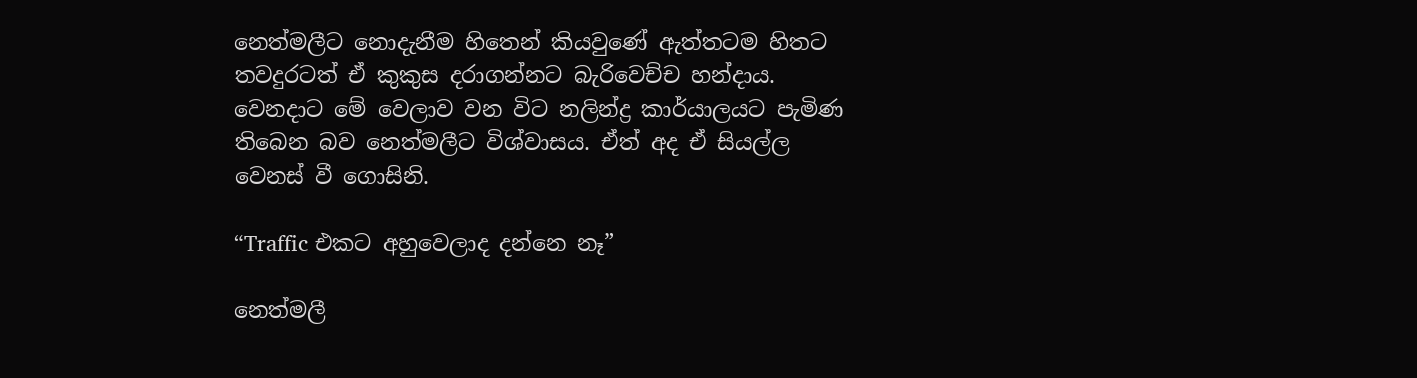නෙත්මලීට නොදැනීම හිතෙන් කියවුණේ ඇත්තටම හිතට තවදුරටත් ඒ කුකුස දරාගන්නට බැරිවෙච්ච හන්දාය. වෙනදාට මේ වෙලාව වන විට නලින්ද්‍ර කාර්යාලයට පැමිණ තිබෙන බව නෙත්මලීට විශ්වාසය. ඒත් අද ඒ සියල්ල වෙනස් වී ගොසිනි.

“Traffic එකට අහුවෙලාද දන්නෙ නෑ”

නෙත්මලී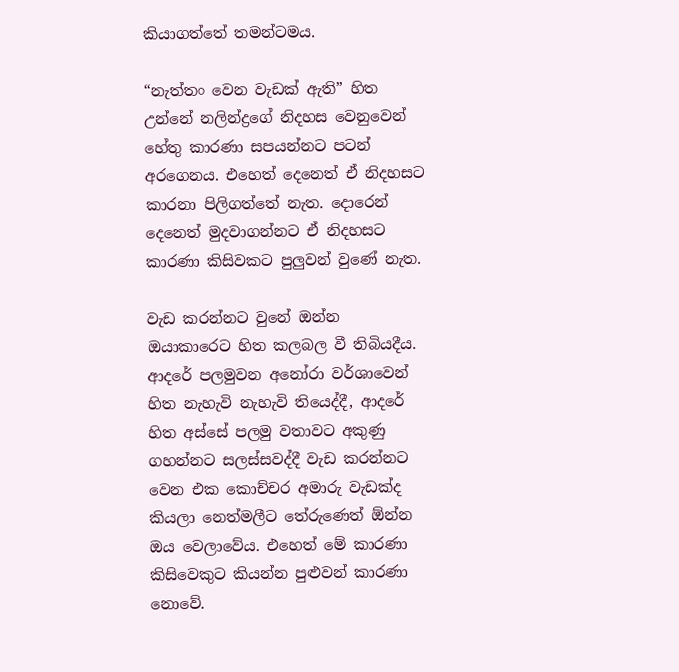කියාගත්තේ තමන්ටමය.

“නැත්තං වෙන වැඩක් ඇති” හිත උන්නේ නලින්ද්‍රගේ නිදහස වෙනුවෙන් හේතු කාරණා සපයන්නට පටන් අරගෙනය. එහෙත් දෙනෙත් ඒ නිදහසට කාරනා පිලිගත්තේ නැත. දොරෙන් දෙනෙත් මුදවාගන්නට ඒ නිදහසට කාරණා කිසිවකට පුලුවන් වුණේ නැත.

වැඩ කරන්නට වුනේ ඔන්න ඔයාකාරෙට හිත කලබල වී තිබියදීය. ආදරේ පලමුවන අනෝරා වර්ශාවෙන් හිත නැහැවි නැහැවි තියෙද්දී, ආදරේ හිත අස්සේ පලමු වතාවට අකුණු ගහන්නට සලස්සවද්දී වැඩ කරන්නට වෙන එක කොච්චර අමාරු වැඩක්ද කියලා නෙත්මලීට තේරුණෙත් ඕන්න ඔය වෙලාවේය. එහෙත් මේ කාරණා කිසිවෙකුට කියන්න පුළුවන් කාරණා නොවේ.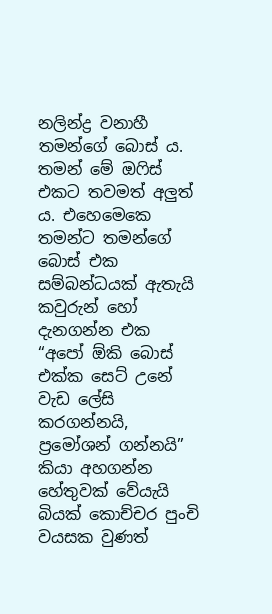නලින්ද්‍ර වනාහී තමන්ගේ බොස් ය. තමන් මේ ඔෆිස් එකට තවමත් අලුත් ය. එහෙමෙකෙ තමන්ට තමන්ගේ බොස් එක සම්බන්ධයක් ඇතැයි කවුරුන් හෝ දැනගන්න එක “අපෝ ඕකි බොස් එක්ක සෙට් උනේ වැඩ ලේසි කරගන්නයි, ප්‍රමෝශන් ගන්නයි” කියා අහගන්න හේතුවක් වේයැයි බියක් කොච්චර පුංචි වයසක වුණත්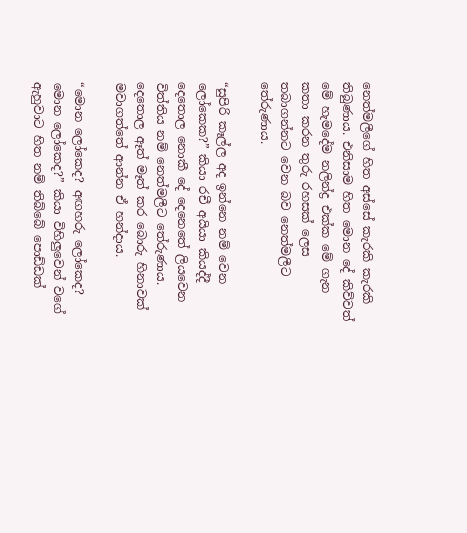නෙත්මලීගේ හිත අස්සේ කැරකි කැරකි තිබුණාය. එනිසාම හිත මොන දේ කිව්වත් මේ හැමදේම නලින්ද්‍ර එක්ක මේ ගැන කතා කරන තුරු රහසක් ලෙස තබාගන්නට වෙන බව නෙත්මලීට තේරුණාය.

“සුපිරි කෑල්ල අද ඉන්නෙ නම් වෙන ලෝකෙක?” කියා රචී අයියා කියද්දී දෙතොල නොකී දේ දෙනෙතේ ලියවෙන විත්තිය නම් නෙත්මලීට තේරුණාය. දෙතොල ඈත් මෑත් කර බොරු හිනාවක් මවාගත්තේ ආන්න ඒ හන්දාය.

“මොන ලෝකෙද? අඟහරු ලෝකෙද? මොන ලෝකෙද?” කියා විහිලුවෙන් වගේ ඇහුවාට හිත නම් තිබ්බේ පොඩ්ඩක්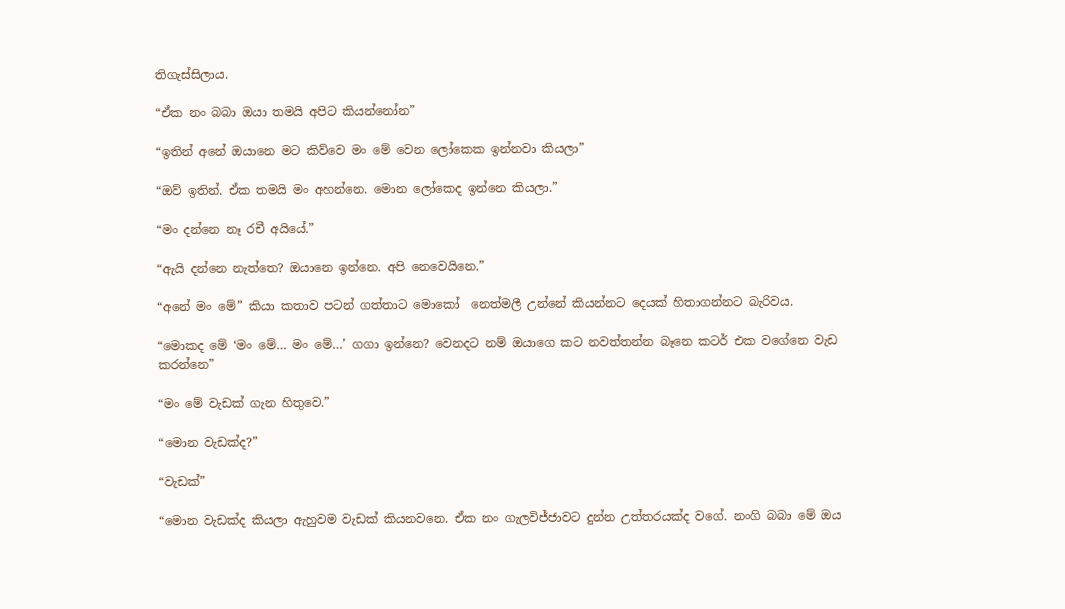තිගැස්සිලාය.

“ඒක නං බබා ඔයා තමයි අපිට කියන්නෝන”

“ඉතින් අනේ ඔයානෙ මට කිව්වෙ මං මේ වෙන ලෝකෙක ඉන්නවා කියලා”

“ඔව් ඉතින්. ඒක තමයි මං අහන්නෙ. මොන ලෝකෙද ඉන්නෙ කියලා.”

“මං දන්නෙ නෑ රචී අයියේ.”

“ඇයි දන්නෙ නැත්තෙ? ඔයානෙ ඉන්නෙ. අපි නෙවෙයිනෙ.”

“අනේ මං මේ” කියා කතාව පටන් ගත්තාට මොකෝ  නෙත්මලී උන්නේ කියන්නට දෙයක් හිතාගන්නට බැරිවය.

“මොකද මේ ‘මං මේ… මං මේ…’ ගගා ඉන්නෙ? වෙනදට නම් ඔයාගෙ කට නවත්තන්න බෑනෙ කටර් එක වගේනෙ වැඩ කරන්නෙ”

“මං මේ වැඩක් ගැන හිතුවෙ.”

“මොන වැඩක්ද?”

“වැඩක්”

“මොන වැඩක්ද කියලා ඇහුවම වැඩක් කියනවනෙ. ඒක නං ගැලවිජ්ජාවට දුන්න උත්තරයක්ද වගේ. නංගි බබා මේ ඔය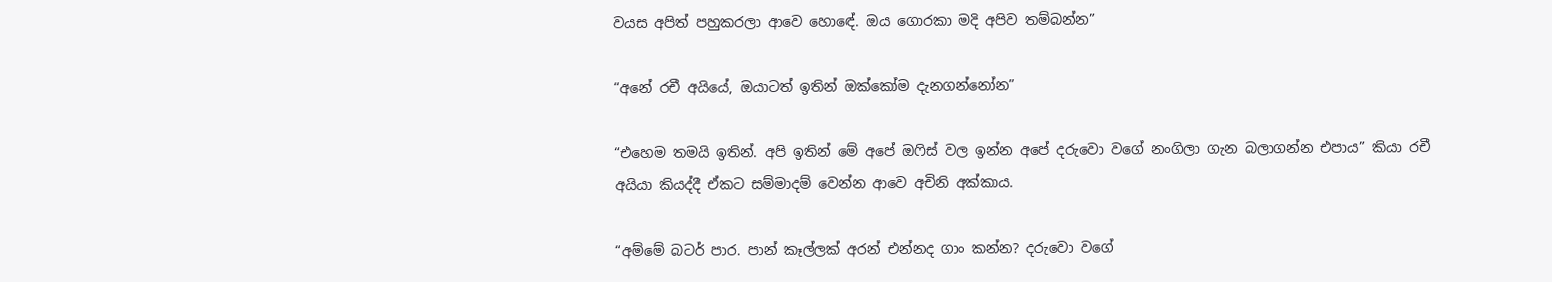වයස අපිත් පහුකරලා ආවෙ හොඳේ. ඔය ගොරකා මදි අපිව තම්බන්න”

“අනේ රචී අයියේ, ඔයාටත් ඉතින් ඔක්කෝම දැනගන්නෝන”

“එහෙම තමයි ඉතින්. අපි ඉතින් මේ අපේ ඔෆිස් වල ඉන්න අපේ දරුවො වගේ නංගිලා ගැන බලාගන්න එපාය” කියා රචී අයියා කියද්දී ඒකට සම්මාදම් වෙන්න ආවෙ අචිනි අක්කාය.

“අම්මේ බටර් පාර. පාන් කෑල්ලක් අරන් එන්නද ගාං කන්න? දරුවො වගේ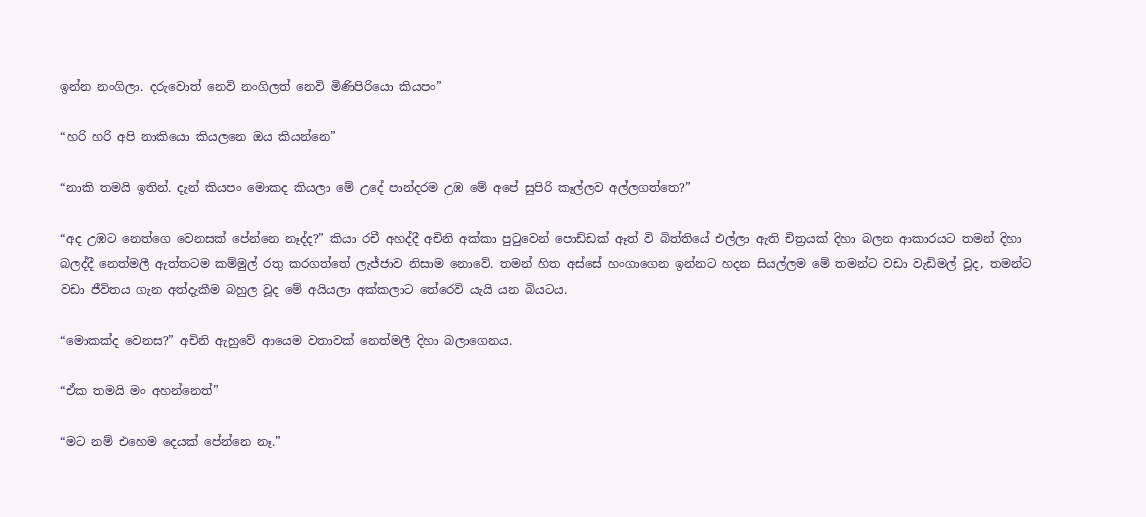ඉන්න නංගිලා. දරුවොත් නෙවි නංගිලත් නෙවි මිණිපිරියො කියපං”

“හරි හරි අපි නාකියො කියලනෙ ඔය කියන්නෙ”

“නාකි තමයි ඉතින්. දැන් කියපං මොකද කියලා මේ උදේ පාන්දරම උඹ මේ අපේ සුපිරි කෑල්ලව අල්ලගත්තෙ?”

“අද උඹට නෙත්ගෙ වෙනසක් පේන්නෙ නෑද්ද?” කියා රචී අහද්දී අචිනි අක්කා පුටුවෙන් පොඩ්ඩක් ඈත් වි බිත්තියේ එල්ලා ඇති චිත්‍රයක් දිහා බලන ආකාරයට තමන් දිහා බලද්දී නෙත්මලී ඇත්තටම කම්මුල් රතු කරගත්තේ ලැජ්ජාව නිසාම නොවේ. තමන් හිත අස්සේ හංගාගෙන ඉන්නට හදන සියල්ලම මේ තමන්ට වඩා වැඩිමල් වූද, තමන්ට වඩා ජීවිතය ගැන අත්දැකීම බහුල වූද මේ අයියලා අක්කලාට තේරෙවි යැයි යන බියටය.

“මොකක්ද වෙනස?” අචිනි ඇහුවේ ආයෙම වතාවක් නෙත්මලී දිහා බලාගෙනය.

“ඒක තමයි මං අහන්නෙත්”

“මට නම් එහෙම දෙයක් පේන්නෙ නෑ.”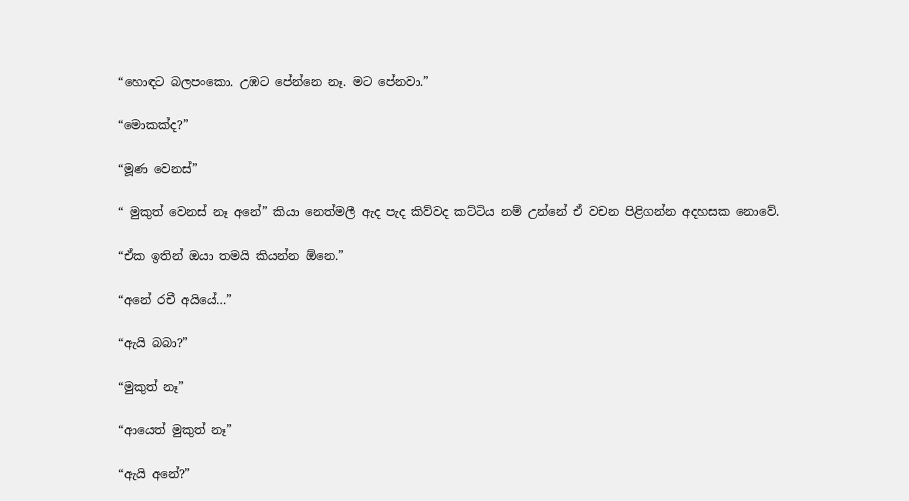“හොඳට බලපංකො. උඹට පේන්නෙ නෑ. මට පේනවා.”

“මොකක්ද?”

“මූණ වෙනස්”

“ මුකුත් වෙනස් නෑ අනේ” කියා නෙත්මලී ඇද පැද කිව්වද කට්ටිය නම් උන්නේ ඒ වචන පිළිගන්න අදහසක නොවේ.

“ඒක ඉතින් ඔයා තමයි කියන්න ඕනෙ.”

“අනේ රචී අයියේ…”

“ඇයි බබා?”

“මුකුත් නෑ”

“ආයෙත් මුකුත් නෑ”

“ඇයි අනේ?”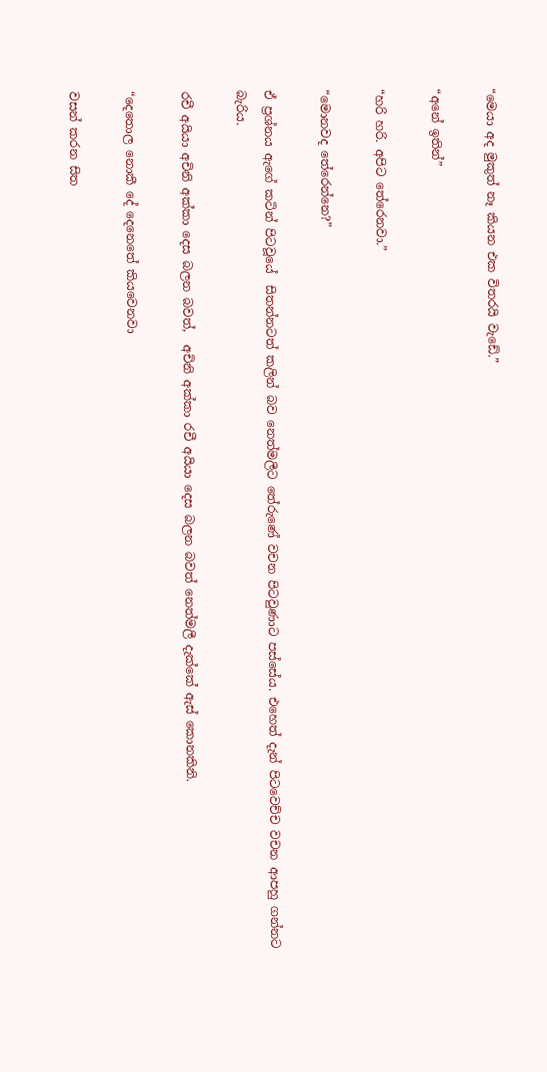“මෙයා අද මුකුත් නෑ කියන එක විතරයි වැඩේ.”

“අනේ ඉතින්”

“හරි හරි. අපිට තේරෙනවා.”

“මොනවද තේරෙන්නෙ?”

ඒ ප්‍රශ්නය ඇගේ කටින් පිටවූයේ  සිතන්නටත් කලින් බව නෙත්මලීට තේරුණේ වචන පිටවුණාට පස්සේය. එහෙත් දැන් පිටවෙච්ච වචන ආපහු ගන්නට බැරිය.

රචී අයියා අචිනි අක්කා දෙස බලන බවත්,  අචිනි අක්කා රචී අයියා දෙස බලන බවත් නෙත්මලී දැක්කේ ඇස් කොනකිනි.

“දෙතොල නොකී දේ දෙනෙතේ කියවෙනවා

වසන් කරන සිත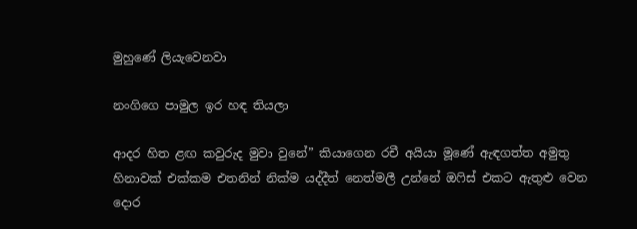මුහුණේ ලියැවෙනවා

නංගිගෙ පාමුල ඉර හඳ තියලා

ආදර හිත ළඟ කවුරුද මුවා වුනේ” කියාගෙන රචී අයියා මූණේ ඇඳගත්ත අමුතු හිනාවක් එක්කම එතනින් නික්ම යද්දීත් නෙත්මලී උන්නේ ඔෆිස් එකට ඇතුළු වෙන දොර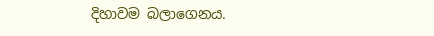දිහාවම බලාගෙනය.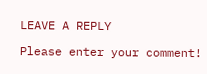LEAVE A REPLY

Please enter your comment!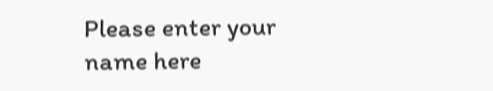Please enter your name here